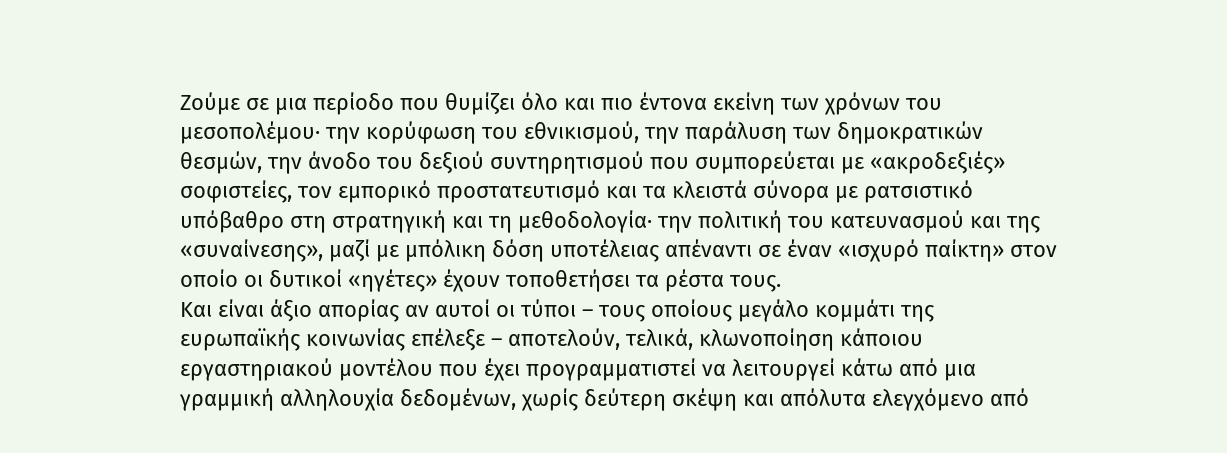Ζούμε σε μια περίοδο που θυμίζει όλο και πιο έντονα εκείνη των χρόνων του μεσοπολέμου· την κορύφωση του εθνικισμού, την παράλυση των δημοκρατικών θεσμών, την άνοδο του δεξιού συντηρητισμού που συμπορεύεται με «ακροδεξιές» σοφιστείες, τον εμπορικό προστατευτισμό και τα κλειστά σύνορα με ρατσιστικό υπόβαθρο στη στρατηγική και τη μεθοδολογία· την πολιτική του κατευνασμού και της «συναίνεσης», μαζί με μπόλικη δόση υποτέλειας απέναντι σε έναν «ισχυρό παίκτη» στον οποίο οι δυτικοί «ηγέτες» έχουν τοποθετήσει τα ρέστα τους.
Και είναι άξιο απορίας αν αυτοί οι τύποι – τους οποίους μεγάλο κομμάτι της ευρωπαϊκής κοινωνίας επέλεξε – αποτελούν, τελικά, κλωνοποίηση κάποιου εργαστηριακού μοντέλου που έχει προγραμματιστεί να λειτουργεί κάτω από μια γραμμική αλληλουχία δεδομένων, χωρίς δεύτερη σκέψη και απόλυτα ελεγχόμενο από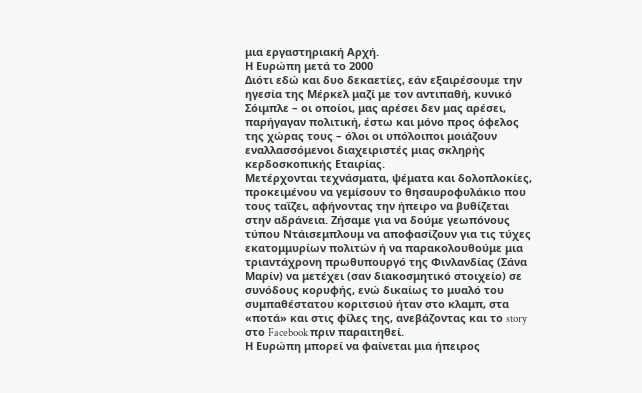μια εργαστηριακή Αρχή.
Η Ευρώπη μετά το 2000
Διότι εδώ και δυο δεκαετίες, εάν εξαιρέσουμε την ηγεσία της Μέρκελ μαζί με τον αντιπαθή, κυνικό Σόιμπλε – οι οποίοι, μας αρέσει δεν μας αρέσει, παρήγαγαν πολιτική, έστω και μόνο προς όφελος της χώρας τους – όλοι οι υπόλοιποι μοιάζουν εναλλασσόμενοι διαχειριστές μιας σκληρής κερδοσκοπικής Εταιρίας.
Μετέρχονται τεχνάσματα, ψέματα και δολοπλοκίες, προκειμένου να γεμίσουν το θησαυροφυλάκιο που τους ταΐζει, αφήνοντας την ήπειρο να βυθίζεται στην αδράνεια. Ζήσαμε για να δούμε γεωπόνους τύπου Ντάισεμπλουμ να αποφασίζουν για τις τύχες εκατομμυρίων πολιτών ή να παρακολουθούμε μια τριαντάχρονη πρωθυπουργό της Φινλανδίας (Σάνα Μαρίν) να μετέχει (σαν διακοσμητικό στοιχείο) σε συνόδους κορυφής, ενώ δικαίως το μυαλό του συμπαθέστατου κοριτσιού ήταν στο κλαμπ, στα «ποτά» και στις φίλες της, ανεβάζοντας και το story στο Facebook πριν παραιτηθεί.
Η Ευρώπη μπορεί να φαίνεται μια ήπειρος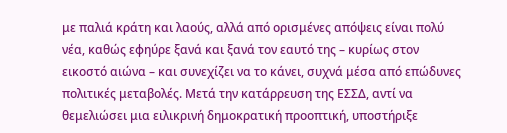με παλιά κράτη και λαούς, αλλά από ορισμένες απόψεις είναι πολύ νέα, καθώς εφηύρε ξανά και ξανά τον εαυτό της – κυρίως στον εικοστό αιώνα – και συνεχίζει να το κάνει, συχνά μέσα από επώδυνες πολιτικές μεταβολές. Μετά την κατάρρευση της ΕΣΣΔ, αντί να θεμελιώσει μια ειλικρινή δημοκρατική προοπτική, υποστήριξε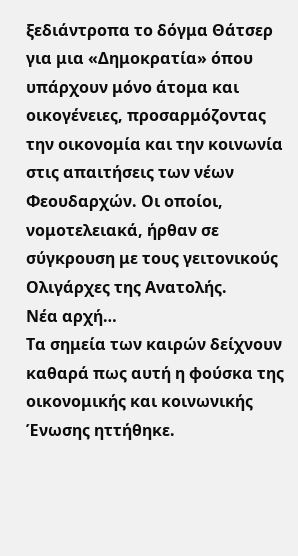ξεδιάντροπα το δόγμα Θάτσερ για μια «Δημοκρατία» όπου υπάρχουν μόνο άτομα και οικογένειες, προσαρμόζοντας την οικονομία και την κοινωνία στις απαιτήσεις των νέων Φεουδαρχών. Οι οποίοι, νομοτελειακά, ήρθαν σε σύγκρουση με τους γειτονικούς Ολιγάρχες της Ανατολής.
Νέα αρχή…
Τα σημεία των καιρών δείχνουν καθαρά πως αυτή η φούσκα της οικονομικής και κοινωνικής Ένωσης ηττήθηκε.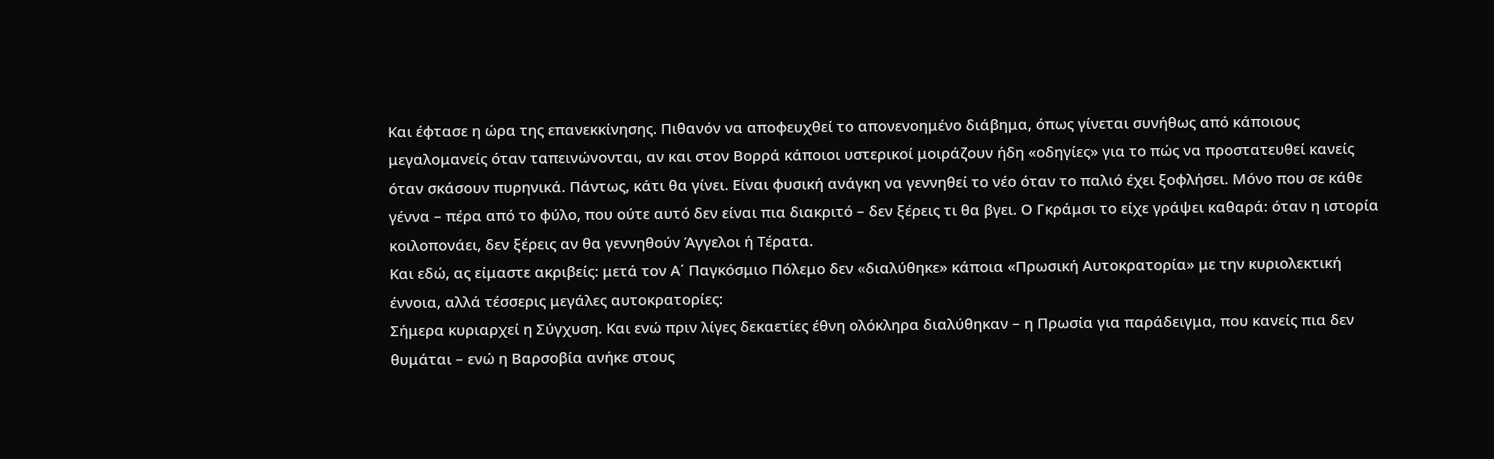Και έφτασε η ώρα της επανεκκίνησης. Πιθανόν να αποφευχθεί το απονενοημένο διάβημα, όπως γίνεται συνήθως από κάποιους μεγαλομανείς όταν ταπεινώνονται, αν και στον Βορρά κάποιοι υστερικοί μοιράζουν ήδη «οδηγίες» για το πώς να προστατευθεί κανείς όταν σκάσουν πυρηνικά. Πάντως, κάτι θα γίνει. Είναι φυσική ανάγκη να γεννηθεί το νέο όταν το παλιό έχει ξοφλήσει. Μόνο που σε κάθε γέννα – πέρα από το φύλο, που ούτε αυτό δεν είναι πια διακριτό – δεν ξέρεις τι θα βγει. Ο Γκράμσι το είχε γράψει καθαρά: όταν η ιστορία κοιλοπονάει, δεν ξέρεις αν θα γεννηθούν Άγγελοι ή Τέρατα.
Και εδώ, ας είμαστε ακριβείς: μετά τον Α΄ Παγκόσμιο Πόλεμο δεν «διαλύθηκε» κάποια «Πρωσική Αυτοκρατορία» με την κυριολεκτική έννοια, αλλά τέσσερις μεγάλες αυτοκρατορίες:
Σήμερα κυριαρχεί η Σύγχυση. Και ενώ πριν λίγες δεκαετίες έθνη ολόκληρα διαλύθηκαν – η Πρωσία για παράδειγμα, που κανείς πια δεν θυμάται – ενώ η Βαρσοβία ανήκε στους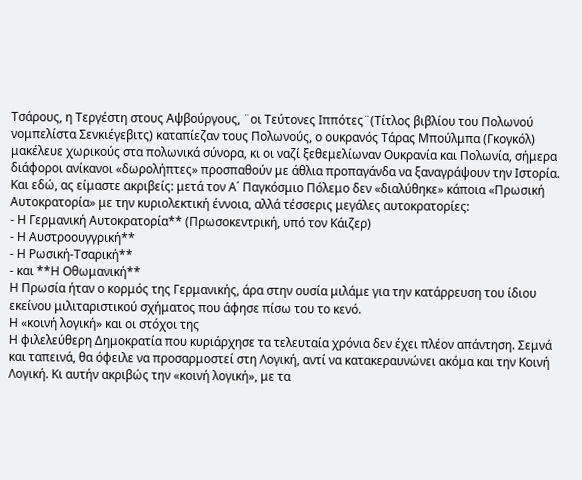Τσάρους, η Τεργέστη στους Αψβούργους, ¨οι Τεύτονες Ιππότες¨(Τίτλος βιβλίου του Πολωνού νομπελίστα Σενκιέγεβιτς) καταπίεζαν τους Πολωνούς, ο ουκρανός Τάρας Μπούλμπα (Γκογκόλ) μακέλευε χωρικούς στα πολωνικά σύνορα, κι οι ναζί ξεθεμελίωναν Ουκρανία και Πολωνία, σήμερα διάφοροι ανίκανοι «δωρολήπτες» προσπαθούν με άθλια προπαγάνδα να ξαναγράψουν την Ιστορία.
Και εδώ, ας είμαστε ακριβείς: μετά τον Α΄ Παγκόσμιο Πόλεμο δεν «διαλύθηκε» κάποια «Πρωσική Αυτοκρατορία» με την κυριολεκτική έννοια, αλλά τέσσερις μεγάλες αυτοκρατορίες:
- Η Γερμανική Αυτοκρατορία** (Πρωσοκεντρική, υπό τον Κάιζερ)
- Η Αυστροουγγρική**
- Η Ρωσική-Τσαρική**
- και **Η Οθωμανική**
Η Πρωσία ήταν ο κορμός της Γερμανικής, άρα στην ουσία μιλάμε για την κατάρρευση του ίδιου εκείνου μιλιταριστικού σχήματος που άφησε πίσω του το κενό.
Η «κοινή λογική» και οι στόχοι της
Η φιλελεύθερη Δημοκρατία που κυριάρχησε τα τελευταία χρόνια δεν έχει πλέον απάντηση. Σεμνά και ταπεινά, θα όφειλε να προσαρμοστεί στη Λογική, αντί να κατακεραυνώνει ακόμα και την Κοινή Λογική. Κι αυτήν ακριβώς την «κοινή λογική», με τα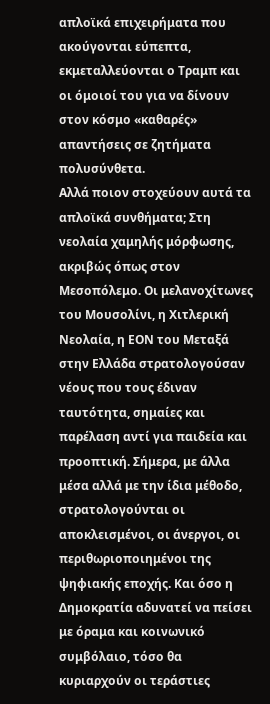απλοϊκά επιχειρήματα που ακούγονται εύπεπτα, εκμεταλλεύονται ο Τραμπ και οι όμοιοί του για να δίνουν στον κόσμο «καθαρές» απαντήσεις σε ζητήματα πολυσύνθετα.
Αλλά ποιον στοχεύουν αυτά τα απλοϊκά συνθήματα; Στη νεολαία χαμηλής μόρφωσης, ακριβώς όπως στον Μεσοπόλεμο. Οι μελανοχίτωνες του Μουσολίνι, η Χιτλερική Νεολαία, η ΕΟΝ του Μεταξά στην Ελλάδα στρατολογούσαν νέους που τους έδιναν ταυτότητα, σημαίες και παρέλαση αντί για παιδεία και προοπτική. Σήμερα, με άλλα μέσα αλλά με την ίδια μέθοδο, στρατολογούνται οι αποκλεισμένοι, οι άνεργοι, οι περιθωριοποιημένοι της ψηφιακής εποχής. Και όσο η Δημοκρατία αδυνατεί να πείσει με όραμα και κοινωνικό συμβόλαιο, τόσο θα κυριαρχούν οι τεράστιες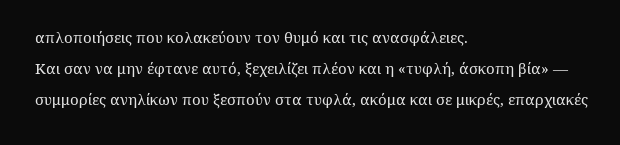απλοποιήσεις που κολακεύουν τον θυμό και τις ανασφάλειες.
Και σαν να μην έφτανε αυτό, ξεχειλίζει πλέον και η «τυφλή, άσκοπη βία» — συμμορίες ανηλίκων που ξεσπούν στα τυφλά, ακόμα και σε μικρές, επαρχιακές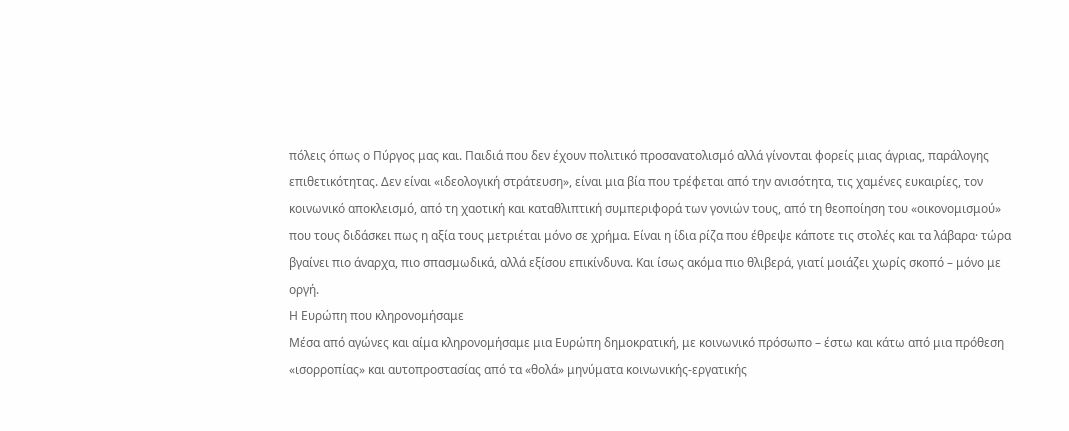πόλεις όπως ο Πύργος μας και. Παιδιά που δεν έχουν πολιτικό προσανατολισμό αλλά γίνονται φορείς μιας άγριας, παράλογης επιθετικότητας. Δεν είναι «ιδεολογική στράτευση», είναι μια βία που τρέφεται από την ανισότητα, τις χαμένες ευκαιρίες, τον κοινωνικό αποκλεισμό, από τη χαοτική και καταθλιπτική συμπεριφορά των γονιών τους, από τη θεοποίηση του «οικονομισμού» που τους διδάσκει πως η αξία τους μετριέται μόνο σε χρήμα. Είναι η ίδια ρίζα που έθρεψε κάποτε τις στολές και τα λάβαρα· τώρα βγαίνει πιο άναρχα, πιο σπασμωδικά, αλλά εξίσου επικίνδυνα. Και ίσως ακόμα πιο θλιβερά, γιατί μοιάζει χωρίς σκοπό – μόνο με οργή.
Η Ευρώπη που κληρονομήσαμε
Μέσα από αγώνες και αίμα κληρονομήσαμε μια Ευρώπη δημοκρατική, με κοινωνικό πρόσωπο – έστω και κάτω από μια πρόθεση «ισορροπίας» και αυτοπροστασίας από τα «θολά» μηνύματα κοινωνικής-εργατικής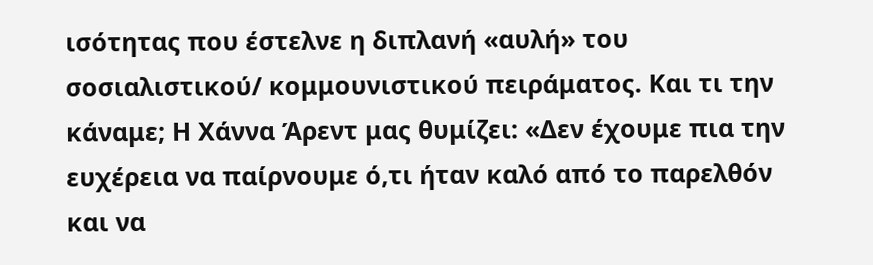ισότητας που έστελνε η διπλανή «αυλή» του σοσιαλιστικού/ κομμουνιστικού πειράματος. Και τι την κάναμε; Η Χάννα Άρεντ μας θυμίζει: «Δεν έχουμε πια την ευχέρεια να παίρνουμε ό,τι ήταν καλό από το παρελθόν και να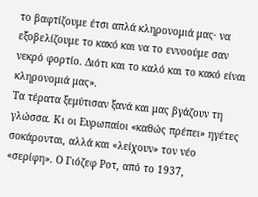το βαφτίζουμε έτσι απλά κληρονομιά μας· να εξοβελίζουμε το κακό και να το εννοούμε σαν νεκρό φορτίο. Διότι και το καλό και το κακό είναι κληρονομιά μας».
Τα τέρατα ξεμύτισαν ξανά και μας βγάζουν τη γλώσσα. Κι οι Ευρωπαίοι «καθώς πρέπει» ηγέτες σοκάρονται, αλλά και «λείχουν» τον νέο «σερίφη». Ο Γιόζεφ Ροτ, από το 1937,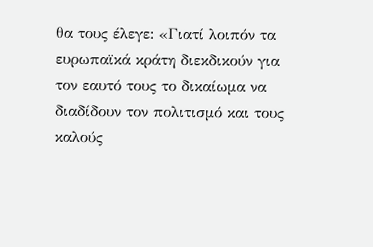θα τους έλεγε: «Γιατί λοιπόν τα ευρωπαϊκά κράτη διεκδικούν για τον εαυτό τους το δικαίωμα να διαδίδουν τον πολιτισμό και τους καλούς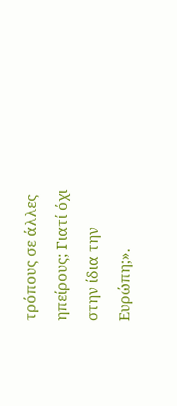τρόπους σε άλλες ηπείρους; Γιατί όχι στην ίδια την Ευρώπη;».